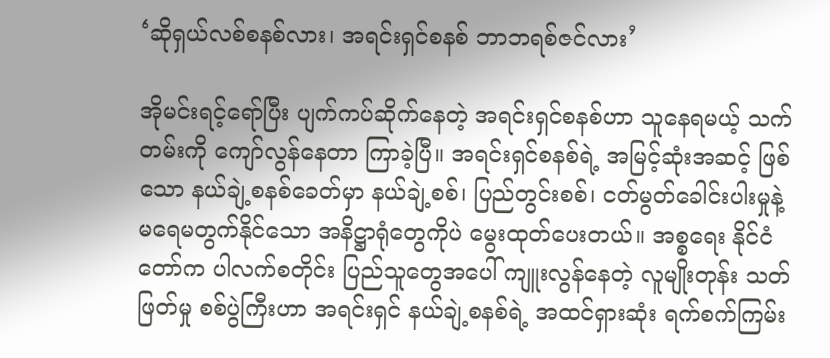‘ဆိုရှယ်လစ်စနစ်လား၊ အရင်းရှင်စနစ် ဘာဘရစ်ဇင်လား’

အိုမင်းရင့်ရော်ပြီး ပျက်ကပ်ဆိုက်နေတဲ့ အရင်းရှင်စနစ်ဟာ သူနေရမယ့် သက်တမ်းကို ကျော်လွန်နေတာ ကြာခဲ့ပြီ။ အရင်းရှင်စနစ်ရဲ့ အမြင့်ဆုံးအဆင့် ဖြစ်သော နယ်ချဲ့စနစ်ခေတ်မှာ နယ်ချဲ့စစ်၊ ပြည်တွင်းစစ်၊ ငတ်မွတ်ခေါင်းပါးမှုနဲ့ မရေမတွက်နိုင်သော အနိဋ္ဌာရုံတွေကိုပဲ မွေးထုတ်ပေးတယ်။ အစ္စရေး နိုင်ငံတော်က ပါလက်စတိုင်း ပြည်သူတွေအပေါ် ကျူးလွန်နေတဲ့ လူမျိုးတုန်း သတ်ဖြတ်မှု စစ်ပွဲကြီးဟာ အရင်းရှင် နယ်ချဲ့စနစ်ရဲ့ အထင်ရှားဆုံး ရက်စက်ကြမ်း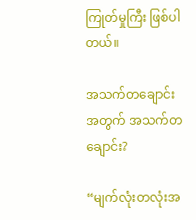ကြုတ်မှုကြီး ဖြစ်ပါတယ်။

အသက်တချောင်းအတွက် အသက်တချောင်း?

“မျက်လုံးတလုံးအ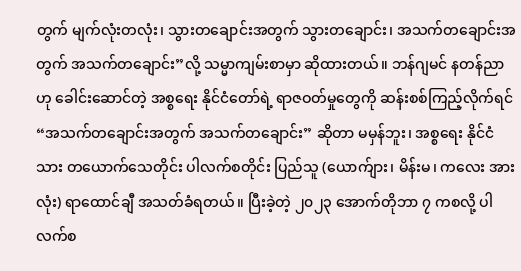တွက် မျက်လုံးတလုံး၊ သွားတချောင်းအတွက် သွားတချောင်း၊ အသက်တချောင်းအတွက် အသက်တချောင်း”လို့ သမ္မာကျမ်းစာမှာ ဆိုထားတယ်။ ဘန်ဂျမင် နတန်ညာဟု ခေါင်းဆောင်တဲ့ အစ္စရေး နိုင်ငံတော်ရဲ့ ရာဇဝတ်မှုတွေကို ဆန်းစစ်ကြည့်လိုက်ရင် “အသက်တချောင်းအတွက် အသက်တချောင်း” ဆိုတာ မမှန်ဘူး၊ အစ္စရေး နိုင်ငံသား တယောက်သေတိုင်း ပါလက်စတိုင်း ပြည်သူ (ယောက်ျား၊ မိန်းမ၊ ကလေး အားလုံး) ရာထောင်ချီ အသတ်ခံရတယ်။ ပြီးခဲ့တဲ့ ၂၀၂၃ အောက်တိုဘာ ၇ ကစလို့ ပါလက်စ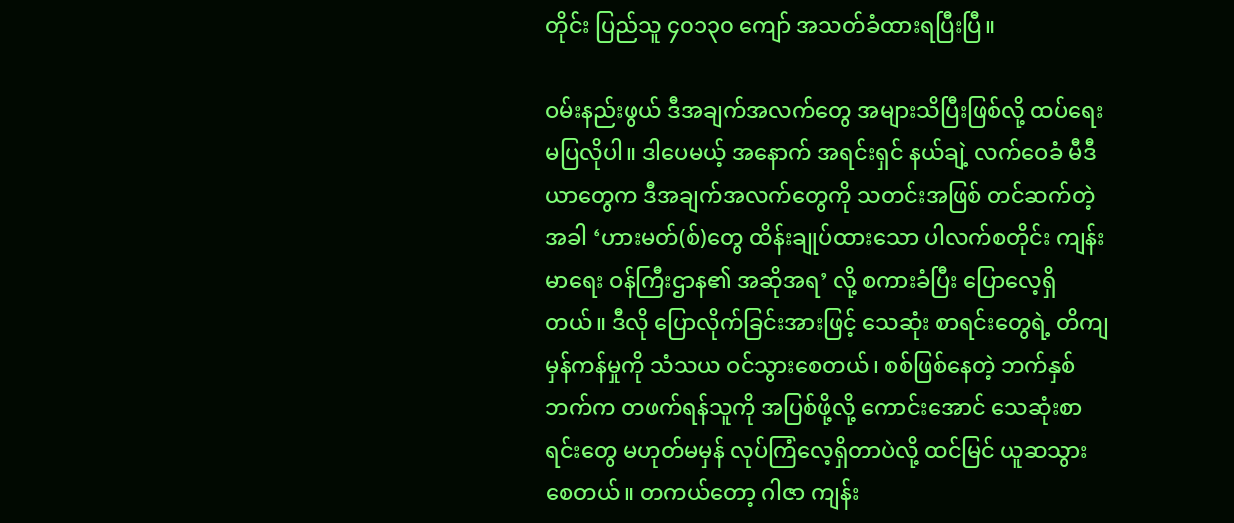တိုင်း ပြည်သူ ၄၀၁၃၀ ကျော် အသတ်ခံထားရပြီးပြီ။

ဝမ်းနည်းဖွယ် ဒီအချက်အလက်တွေ အများသိပြီးဖြစ်လို့ ထပ်ရေးမပြလိုပါ။ ဒါပေမယ့် အနောက် အရင်းရှင် နယ်ချဲ့ လက်ဝေခံ မီဒီယာတွေက ဒီအချက်အလက်တွေကို သတင်းအဖြစ် တင်ဆက်တဲ့အခါ ‘ဟားမတ်(စ်)တွေ ထိန်းချုပ်ထားသော ပါလက်စတိုင်း ကျန်းမာရေး ဝန်ကြီးဌာန၏ အဆိုအရ’ လို့ စကားခံပြီး ပြောလေ့ရှိတယ်။ ဒီလို ပြောလိုက်ခြင်းအားဖြင့် သေဆုံး စာရင်းတွေရဲ့ တိကျမှန်ကန်မှုကို သံသယ ဝင်သွားစေတယ်၊ စစ်ဖြစ်နေတဲ့ ဘက်နှစ်ဘက်က တဖက်ရန်သူကို အပြစ်ဖို့လို့ ကောင်းအောင် သေဆုံးစာရင်းတွေ မဟုတ်မမှန် လုပ်ကြံလေ့ရှိတာပဲလို့ ထင်မြင် ယူဆသွားစေတယ်။ တကယ်တော့ ဂါဇာ ကျန်း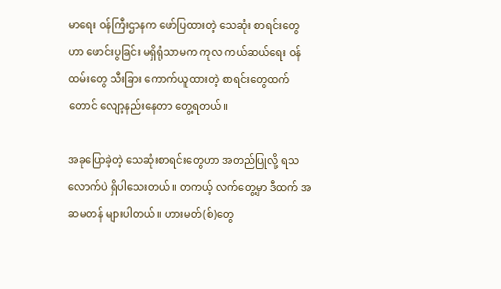မာရေး ဝန်ကြီးဌာနက ဖော်ပြထားတဲ့ သေဆုံး စာရင်းတွေဟာ ဖောင်းပွခြင်း မရှိရုံသာမက ကုလ ကယ်ဆယ်ရေး ဝန်ထမ်းတွေ သီးခြား ကောက်ယူထားတဲ့ စာရင်းတွေထက်တောင် လျော့နည်းနေတာ တွေ့ရတယ်။

အခုပြောခဲ့တဲ့ သေဆုံးစာရင်းတွေဟာ အတည်ပြုလို့ ရသလောက်ပဲ ရှိပါသေးတယ်။ တကယ့် လက်တွေ့မှာ ဒီထက် အဆမတန် များပါတယ်။ ဟားမတ်(စ်)တွေ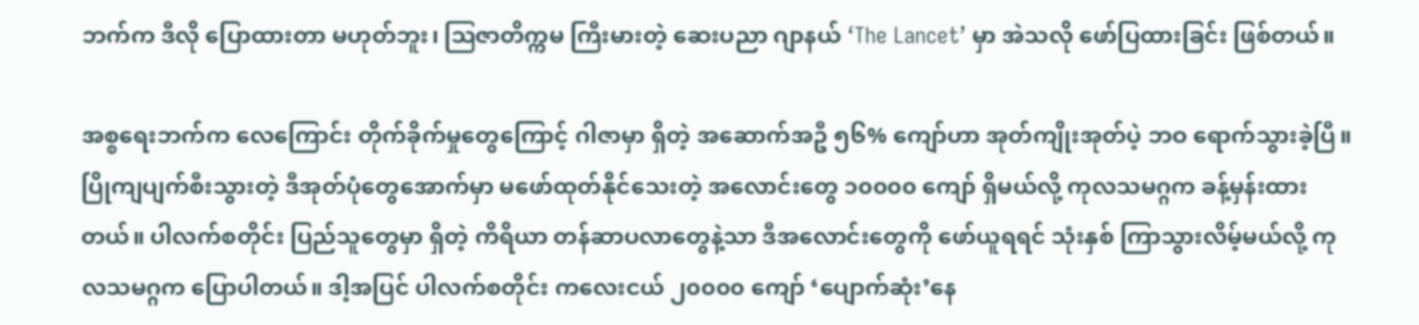ဘက်က ဒီလို ပြောထားတာ မဟုတ်ဘူး၊ ဩဇာတိက္ကမ ကြီးမားတဲ့ ဆေးပညာ ဂျာနယ် ‘The Lancet’ မှာ အဲသလို ဖော်ပြထားခြင်း ဖြစ်တယ်။

အစ္စရေးဘက်က လေကြောင်း တိုက်ခိုက်မှုတွေကြောင့် ဂါဇာမှာ ရှိတဲ့ အဆောက်အဦ ၅၆% ကျော်ဟာ အုတ်ကျိုးအုတ်ပဲ့ ဘဝ ရောက်သွားခဲ့ပြီ။ ပြိုကျပျက်စီးသွားတဲ့ ဒီအုတ်ပုံတွေအောက်မှာ မဖော်ထုတ်နိုင်သေးတဲ့ အလောင်းတွေ ၁၀၀၀၀ ကျော် ရှိမယ်လို့ ကုလသမဂ္ဂက ခန့်မှန်းထားတယ်။ ပါလက်စတိုင်း ပြည်သူတွေမှာ ရှိတဲ့ ကိရိယာ တန်ဆာပလာတွေနဲ့သာ ဒီအလောင်းတွေကို ဖော်ယူရရင် သုံးနှစ် ကြာသွားလိမ့်မယ်လို့ ကုလသမဂ္ဂက ပြောပါတယ်။ ဒါ့အပြင် ပါလက်စတိုင်း ကလေးငယ် ၂၀၀၀၀ ကျော် ‘ပျောက်ဆုံး’နေ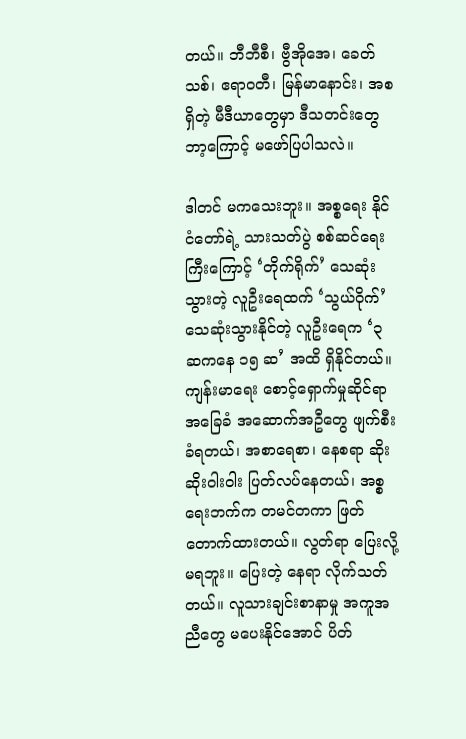တယ်။ ဘီဘီစီ၊ ဗွီအိုအေ၊ ခေတ်သစ်၊ ဧရာဝတီ၊ မြန်မာနောင်း၊ အစရှိတဲ့ မီဒီယာတွေမှာ ဒီသတင်းတွေ ဘာ့ကြောင့် မဖော်ပြပါသလဲ။

ဒါတင် မကသေးဘူး။ အစ္စရေး နိုင်ငံတော်ရဲ့ သားသတ်ပွဲ စစ်ဆင်ရေးကြီးကြောင့် ‘တိုက်ရိုက်’ သေဆုံးသွားတဲ့ လူဦးရေထက် ‘သွယ်ဝိုက်’ သေဆုံးသွားနိုင်တဲ့ လူဦးရေက ‘၃ ဆကနေ ၁၅ ဆ’ အထိ ရှိနိုင်တယ်။ ကျန်းမာရေး စောင့်ရှောက်မှုဆိုင်ရာ အခြေခံ အဆောက်အဦတွေ ဖျက်စီးခံရတယ်၊ အစာရေစာ၊ နေစရာ ဆိုးဆိုးဝါးဝါး ပြတ်လပ်နေတယ်၊ အစ္စရေးဘက်က တမင်တကာ ဖြတ်တောက်ထားတယ်။ လွတ်ရာ ပြေးလို့ မရဘူး။ ပြေးတဲ့ နေရာ လိုက်သတ်တယ်။ လူသားချင်းစာနာမှု အကူအညီတွေ မပေးနိုင်အောင် ပိတ်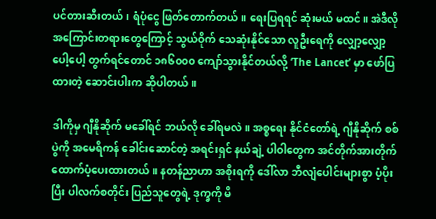ပင်တားဆီးတယ်၊ ရံပုံငွေ ဖြတ်တောက်တယ်။ ရေးပြရရင် ဆုံးမယ် မထင်။ အဲဒီလို အကြောင်းတရားတွေကြောင့် သွယ်ဝိုက် သေဆုံးနိုင်သော လူဦးရေကို လျှော့လျှော့ပေါ့ပေါ့ တွက်ရင်တောင် ၁၈၆၀၀၀ ကျော်သွားနိုင်တယ်လို့ ‘The Lancet’ မှာ ဖော်ပြထားတဲ့ ဆောင်းပါးက ဆိုပါတယ်။

ဒါကိုမှ ဂျီနိုဆိုက် မခေါ်ရင် ဘယ်လို ခေါ်ရမလဲ။ အစ္စရေး နိုင်ငံတော်ရဲ့ ဂျီနိုဆိုက် စစ်ပွဲကို အမေရိကန် ခေါင်းဆောင်တဲ့ အရင်းရှင် နယ်ချဲ့ ပါဝါတွေက အင်တိုက်အားတိုက် ထောက်ပံ့ပေးထားတယ်။ နတန်ညာဟာ အစိုးရကို ဒေါ်လာ ဘီလျံပေါင်းများစွာ ပံ့ပိုးပြီး ပါလက်စတိုင်း ပြည်သူတွေရဲ့ ဒုက္ခကို မိ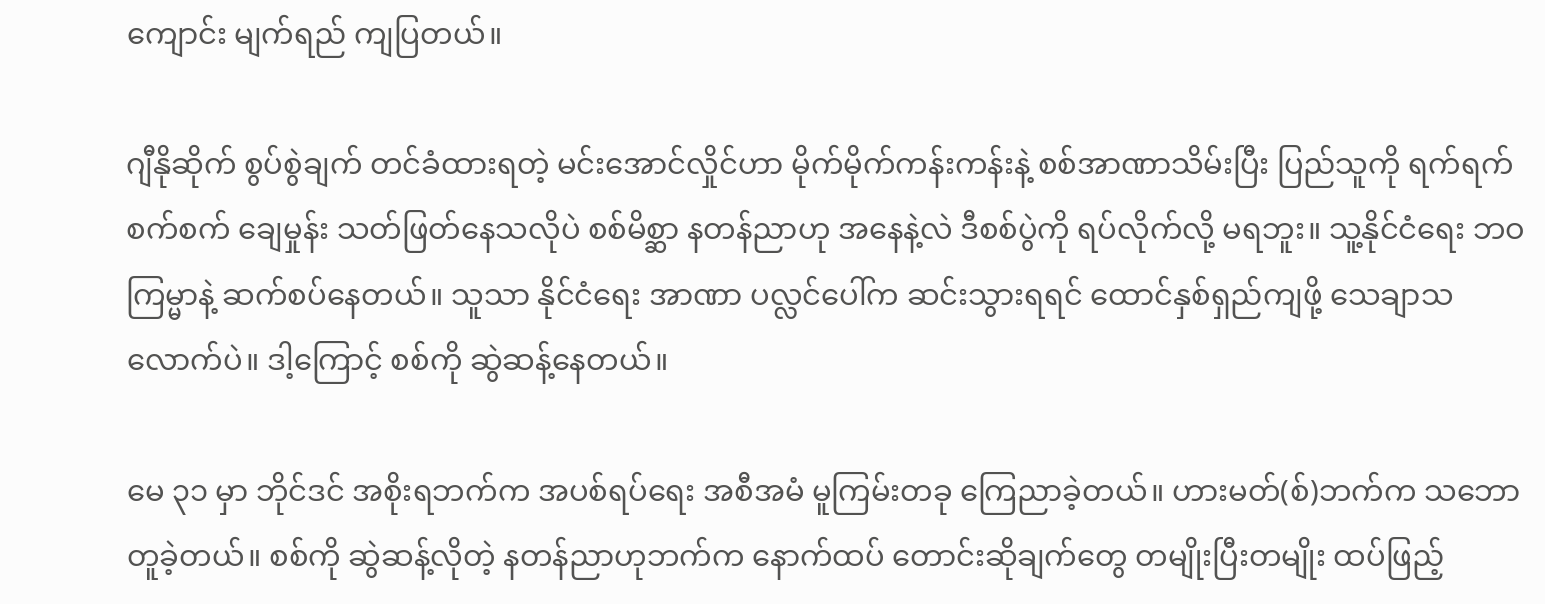ကျောင်း မျက်ရည် ကျပြတယ်။

ဂျီနိုဆိုက် စွပ်စွဲချက် တင်ခံထားရတဲ့ မင်းအောင်လှိုင်ဟာ မိုက်မိုက်ကန်းကန်းနဲ့ စစ်အာဏာသိမ်းပြီး ပြည်သူကို ရက်ရက်စက်စက် ချေမှုန်း သတ်ဖြတ်နေသလိုပဲ စစ်မိစ္ဆာ နတန်ညာဟု အနေနဲ့လဲ ဒီစစ်ပွဲကို ရပ်လိုက်လို့ မရဘူး။ သူ့နိုင်ငံရေး ဘဝ ကြမ္မာနဲ့ ဆက်စပ်နေတယ်။ သူသာ နိုင်ငံရေး အာဏာ ပလ္လင်ပေါ်က ဆင်းသွားရရင် ထောင်နှစ်ရှည်ကျဖို့ သေချာသလောက်ပဲ။ ဒါ့ကြောင့် စစ်ကို ဆွဲဆန့်နေတယ်။

မေ ၃၁ မှာ ဘိုင်ဒင် အစိုးရဘက်က အပစ်ရပ်ရေး အစီအမံ မူကြမ်းတခု ကြေညာခဲ့တယ်။ ဟားမတ်(စ်)ဘက်က သဘောတူခဲ့တယ်။ စစ်ကို ဆွဲဆန့်လိုတဲ့ နတန်ညာဟုဘက်က နောက်ထပ် တောင်းဆိုချက်တွေ တမျိုးပြီးတမျိုး ထပ်ဖြည့်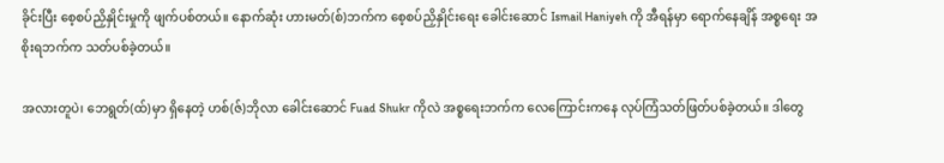ခိုင်းပြီး စေ့စပ်ညှိနှိုင်းမှုကို ဖျက်ပစ်တယ်။ နောက်ဆုံး ဟားမတ်(စ်)ဘက်က စေ့စပ်ညှိနှိုင်းရေး ခေါင်းဆောင် Ismail Haniyeh ကို အီရန်မှာ ရောက်နေချိန် အစ္စရေး အစိုးရဘက်က သတ်ပစ်ခဲ့တယ်။

အလားတူပဲ၊ ဘေရွတ်(ထ်)မှာ ရှိနေတဲ့ ဟစ်(ဇ်)ဘိုလာ ခေါင်းဆောင် Fuad Shukr ကိုလဲ အစ္စရေးဘက်က လေကြောင်းကနေ လုပ်ကြံသတ်ဖြတ်ပစ်ခဲ့တယ်။ ဒါတွေ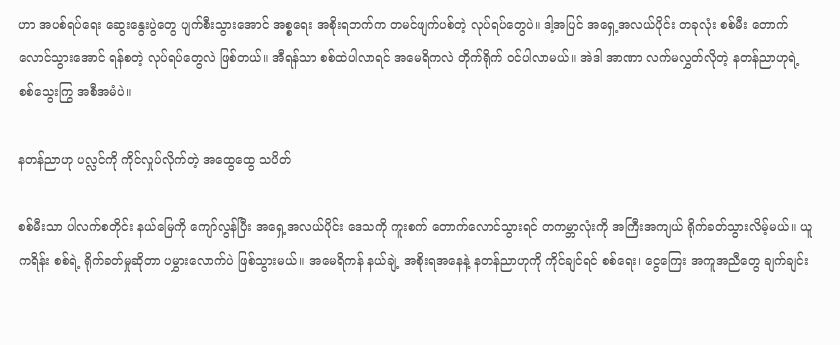ဟာ အပစ်ရပ်ရေး ဆွေးနွေးပွဲတွေ ပျက်စီးသွားအောင် အစ္စရေး အစိုးရဘက်က တမင်ဖျက်ပစ်တဲ့ လုပ်ရပ်တွေပဲ။ ဒါ့အပြင် အရှေ့အလယ်ပိုင်း တခုလုံး စစ်မီး တောက်လောင်သွားအောင် ရန်စတဲ့ လုပ်ရပ်တွေလဲ ဖြစ်တယ်။ အီရန်သာ စစ်ထဲပါလာရင် အမေရိကလဲ တိုက်ရိုက် ဝင်ပါလာမယ်။ အဲဒါ အာဏာ လက်မလွှတ်လိုတဲ့ နတန်ညာဟုရဲ့ စစ်သွေးကြွ အစီအမံပဲ။

နတန်ညာဟု ပလ္လင်ကို ကိုင်လှုပ်လိုက်တဲ့ အထွေထွေ သပိတ်

စစ်မီးသာ ပါလက်စတိုင်း နယ်မြေကို ကျော်လွန်ပြီး အရှေ့အလယ်ပိုင်း ဒေသကို ကူးစက် တောက်လောင်သွားရင် တကမ္ဘာလုံးကို အကြီးအကျယ် ရိုက်ခတ်သွားလိမ့်မယ်။ ယူကရိန်း စစ်ရဲ့ ရိုက်ခတ်မှုဆိုတာ ပမွှားလောက်ပဲ ဖြစ်သွားမယ်။ အမေရိကန် နယ်ချဲ့ အစိုးရအနေနဲ့ နတန်ညာဟုကို ကိုင်ချင်ရင် စစ်ရေး၊ ငွေကြေး အကူအညီတွေ ချက်ချင်း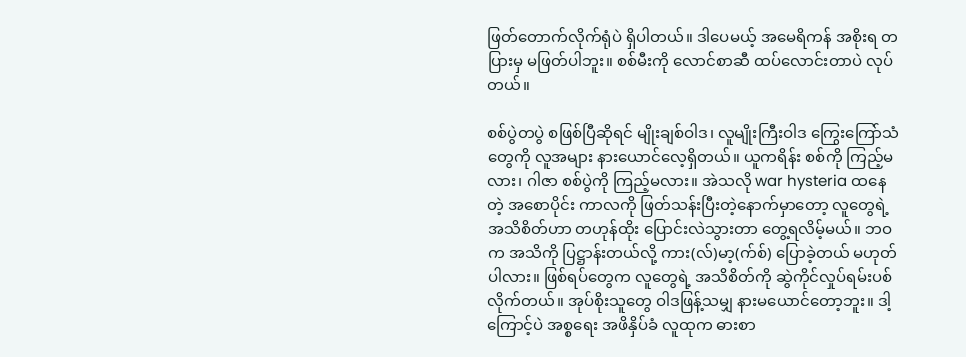ဖြတ်တောက်လိုက်ရုံပဲ ရှိပါတယ်။ ဒါပေမယ့် အမေရိကန် အစိုးရ တပြားမှ မဖြတ်ပါဘူး။ စစ်မီးကို လောင်စာဆီ ထပ်လောင်းတာပဲ လုပ်တယ်။

စစ်ပွဲတပွဲ စဖြစ်ပြီဆိုရင် မျိုးချစ်ဝါဒ၊ လူမျိုးကြီးဝါဒ ကြွေးကြော်သံတွေကို လူအများ နားယောင်လေ့ရှိတယ်။ ယူကရိန်း စစ်ကို ကြည့်မလား၊ ဂါဇာ စစ်ပွဲကို ကြည့်မလား။ အဲသလို war hysteria ထနေတဲ့ အစောပိုင်း ကာလကို ဖြတ်သန်းပြီးတဲ့နောက်မှာတော့ လူတွေရဲ့ အသိစိတ်ဟာ တဟုန်ထိုး ပြောင်းလဲသွားတာ တွေ့ရလိမ့်မယ်။ ဘဝက အသိကို ပြဋ္ဌာန်းတယ်လို့ ကား(လ်)မာ့(က်စ်) ပြောခဲ့တယ် မဟုတ်ပါလား။ ဖြစ်ရပ်တွေက လူတွေရဲ့ အသိစိတ်ကို ဆွဲကိုင်လှုပ်ရမ်းပစ်လိုက်တယ်။ အုပ်စိုးသူတွေ ဝါဒဖြန့်သမျှ နားမယောင်တော့ဘူး။ ဒါ့ကြောင့်ပဲ အစ္စရေး အဖိနှိပ်ခံ လူထုက ဓားစာ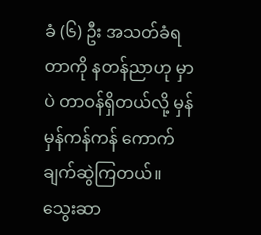ခံ (၆) ဦး အသတ်ခံရတာကို နတန်ညာဟု မှာပဲ တာဝန်ရှိတယ်လို့ မှန်မှန်ကန်ကန် ကောက်ချက်ဆွဲကြတယ်။ သွေးဆာ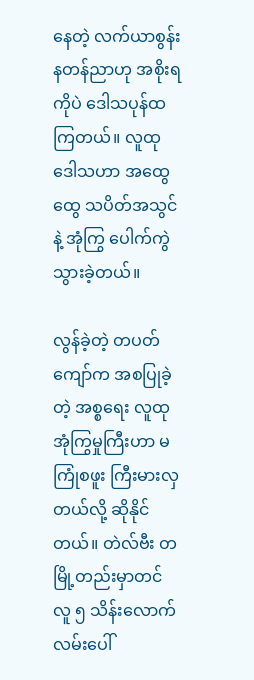နေတဲ့ လက်ယာစွန်း နတန်ညာဟု အစိုးရကိုပဲ ဒေါသပုန်ထကြတယ်။ လူထု ဒေါသဟာ အထွေထွေ သပိတ်အသွင်နဲ့ အုံကြွ ပေါက်ကွဲသွားခဲ့တယ်။

လွန်ခဲ့တဲ့ တပတ်ကျော်က အစပြုခဲ့တဲ့ အစ္စရေး လူထု အုံကြွမှုကြီးဟာ မကြုံစဖူး ကြီးမားလှတယ်လို့ ဆိုနိုင်တယ်။ တဲလ်ဗီး တမြို့တည်းမှာတင် လူ ၅ သိန်းလောက် လမ်းပေါ်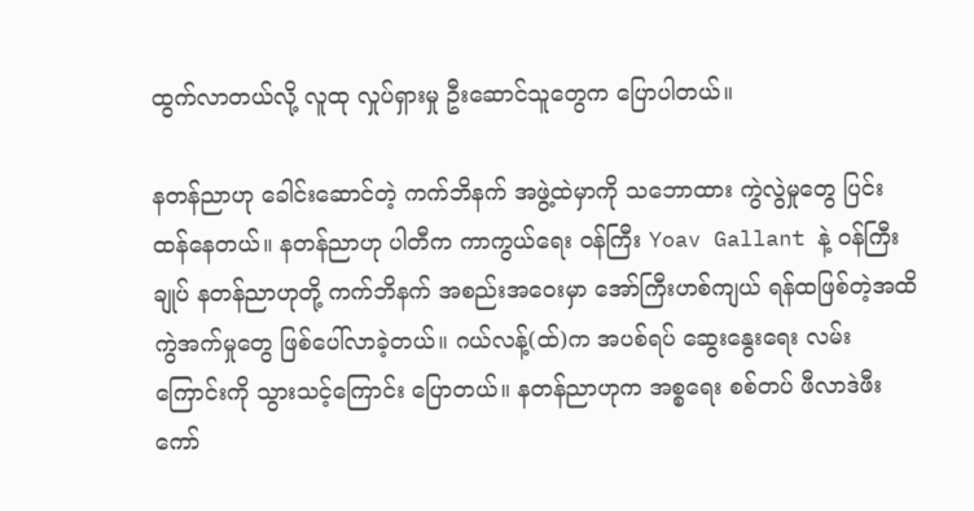ထွက်လာတယ်လို့ လူထု လှုပ်ရှားမှု ဦးဆောင်သူတွေက ပြောပါတယ်။

နတန်ညာဟု ခေါင်းဆောင်တဲ့ ကက်ဘိနက် အဖွဲ့ထဲမှာကို သဘောထား ကွဲလွဲမှုတွေ ပြင်းထန်နေတယ်။ နတန်ညာဟု ပါတီက ကာကွယ်ရေး ဝန်ကြီး Yoav Gallant နဲ့ ဝန်ကြီးချုပ် နတန်ညာဟုတို့ ကက်ဘိနက် အစည်းအဝေးမှာ အော်ကြီးဟစ်ကျယ် ရန်ထဖြစ်တဲ့အထိ ကွဲအက်မှုတွေ ဖြစ်ပေါ်လာခဲ့တယ်။ ဂယ်လန့်(ထ်)က အပစ်ရပ် ဆွေးနွေးရေး လမ်းကြောင်းကို သွားသင့်ကြောင်း ပြောတယ်။ နတန်ညာဟုက အစ္စရေး စစ်တပ် ဖီလာဒဲဖီး ကော်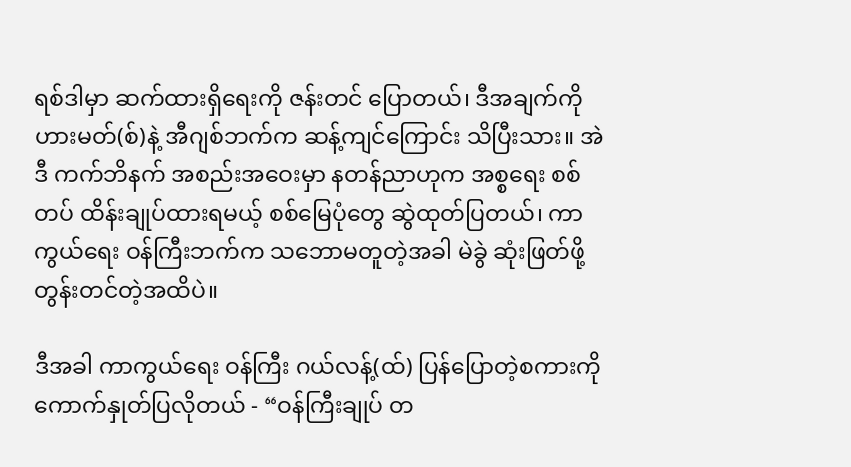ရစ်ဒါမှာ ဆက်ထားရှိရေးကို ဇန်းတင် ပြောတယ်၊ ဒီအချက်ကို ဟားမတ်(စ်)နဲ့ အီဂျစ်ဘက်က ဆန့်ကျင်ကြောင်း သိပြီးသား။ အဲဒီ ကက်ဘိနက် အစည်းအဝေးမှာ နတန်ညာဟုက အစ္စရေး စစ်တပ် ထိန်းချုပ်ထားရမယ့် စစ်မြေပုံတွေ ဆွဲထုတ်ပြတယ်၊ ကာကွယ်ရေး ဝန်ကြီးဘက်က သဘောမတူတဲ့အခါ မဲခွဲ ဆုံးဖြတ်ဖို့ တွန်းတင်တဲ့အထိပဲ။

ဒီအခါ ကာကွယ်ရေး ဝန်ကြီး ဂယ်လန့်(ထ်) ပြန်ပြောတဲ့စကားကို ကောက်နှုတ်ပြလိုတယ် - “ဝန်ကြီးချုပ် တ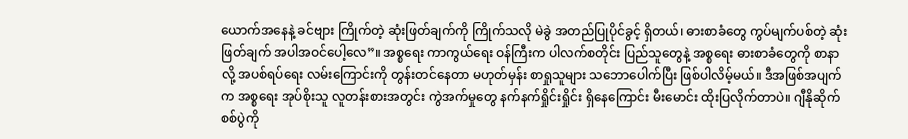ယောက်အနေနဲ့ ခင်ဗျား ကြိုက်တဲ့ ဆုံးဖြတ်ချက်ကို ကြိုက်သလို မဲခွဲ အတည်ပြုပိုင်ခွင့် ရှိတယ်၊ ဓားစာခံတွေ ကွပ်မျက်ပစ်တဲ့ ဆုံးဖြတ်ချက် အပါအဝင်ပေါ့လေ”။ အစ္စရေး ကာကွယ်ရေး ဝန်ကြီးက ပါလက်စတိုင်း ပြည်သူတွေနဲ့ အစ္စရေး ဓားစာခံတွေကို စာနာလို့ အပစ်ရပ်ရေး လမ်းကြောင်းကို တွန်းတင်နေတာ မဟုတ်မှန်း စာရှုသူများ သဘောပေါက်ပြီး ဖြစ်ပါလိမ့်မယ်။ ဒီအဖြစ်အပျက်က အစ္စရေး အုပ်စိုးသူ လူတန်းစားအတွင်း ကွဲအက်မှုတွေ နက်နက်ရှိုင်းရှိုင်း ရှိနေကြောင်း မီးမောင်း ထိုးပြလိုက်တာပဲ။ ဂျီနိုဆိုက် စစ်ပွဲကို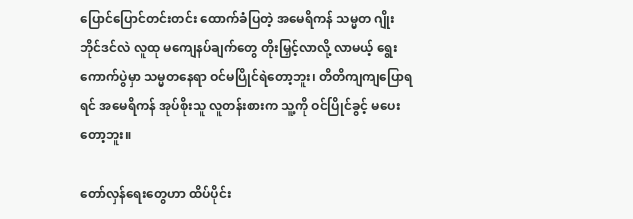ပြောင်ပြောင်တင်းတင်း ထောက်ခံပြတဲ့ အမေရိကန် သမ္မတ ဂျိုးဘိုင်ဒင်လဲ လူထု မကျေနပ်ချက်တွေ တိုးမြှင့်လာလို့ လာမယ့် ရွေးကောက်ပွဲမှာ သမ္မတနေရာ ဝင်မပြိုင်ရဲတော့ဘူး၊ တိတိကျကျပြောရရင် အမေရိကန် အုပ်စိုးသူ လူတန်းစားက သူ့ကို ဝင်ပြိုင်ခွင့် မပေးတော့ဘူး။

တော်လှန်ရေးတွေဟာ ထိပ်ပိုင်း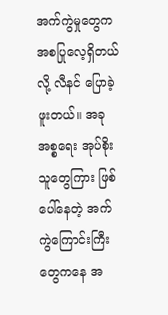အက်ကွဲမှုတွေက အစပြုလေ့ရှိတယ်လို့ လီနင် ပြောခဲ့ဖူးတယ်။ အခု အစ္စရေး အုပ်စိုးသူတွေကြား ဖြစ်ပေါ်နေတဲ့ အက်ကွဲကြောင်းကြီးတွေကနေ အ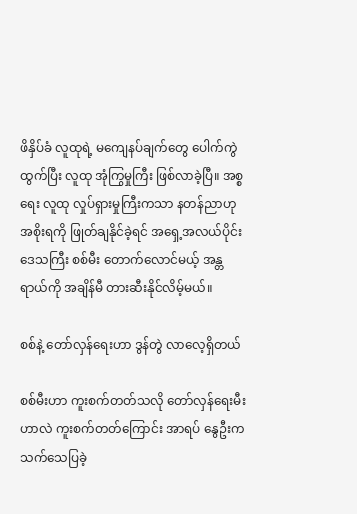ဖိနှိပ်ခံ လူထုရဲ့ မကျေနပ်ချက်တွေ ပေါက်ကွဲထွက်ပြီး လူထု အုံကြွမှုကြီး ဖြစ်လာခဲ့ပြီ။ အစ္စရေး လူထု လှုပ်ရှားမှုကြီးကသာ နတန်ညာဟု အစိုးရကို ဖြုတ်ချနိုင်ခဲ့ရင် အရှေ့အလယ်ပိုင်း ဒေသကြီး စစ်မီး တောက်လောင်မယ့် အန္တရာယ်ကို အချိန်မီ တားဆီးနိုင်လိမ့်မယ်။

စစ်နဲ့ တော်လှန်ရေးဟာ ဒွန်တွဲ လာလေ့ရှိတယ်

စစ်မီးဟာ ကူးစက်တတ်သလို တော်လှန်ရေးမီးဟာလဲ ကူးစက်တတ်ကြောင်း အာရပ် နွေဦးက သက်သေပြခဲ့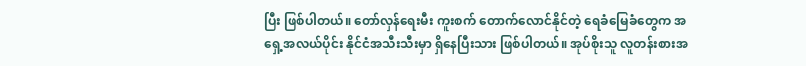ပြီး ဖြစ်ပါတယ်။ တော်လှန်ရေးမီး ကူးစက် တောက်လောင်နိုင်တဲ့ ရေခံမြေခံတွေက အရှေ့အလယ်ပိုင်း နိုင်ငံအသီးသီးမှာ ရှိနေပြီးသား ဖြစ်ပါတယ်။ အုပ်စိုးသူ လူတန်းစားအ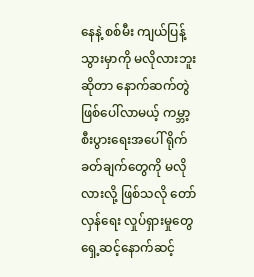နေနဲ့ စစ်မီး ကျယ်ပြန့်သွားမှာကို မလိုလားဘူးဆိုတာ နောက်ဆက်တွဲ ဖြစ်ပေါ်လာမယ့် ကမ္ဘာ့ စီးပွားရေးအပေါ် ရိုက်ခတ်ချက်တွေကို မလိုလားလို့ ဖြစ်သလို တော်လှန်ရေး လှုပ်ရှားမှုတွေ ရှေ့ဆင့်နောက်ဆင့်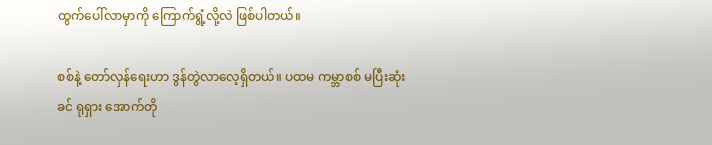ထွက်ပေါ်လာမှာကို ကြောက်ရွံ့လို့လဲ ဖြစ်ပါတယ်။

စစ်နဲ့ တော်လှန်ရေးဟာ ဒွန်တွဲလာလေ့ရှိတယ်။ ပထမ ကမ္ဘာစစ် မပြီးဆုံးခင် ရုရှား အောက်တို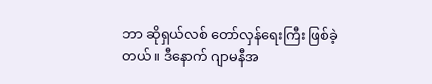ဘာ ဆိုရှယ်လစ် တော်လှန်ရေးကြီး ဖြစ်ခဲ့တယ်။ ဒီနောက် ဂျာမနီအ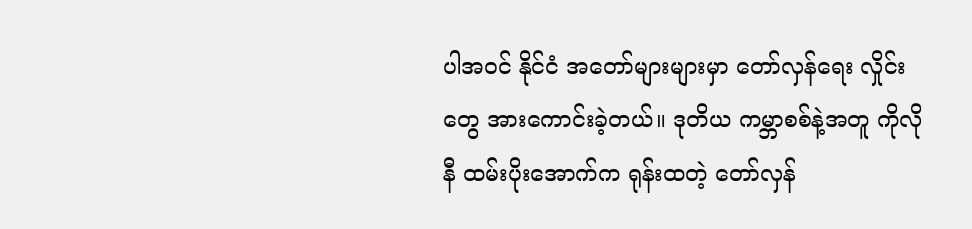ပါအဝင် နိုင်ငံ အတော်များများမှာ တော်လှန်ရေး လှိုင်းတွေ အားကောင်းခဲ့တယ်။ ဒုတိယ ကမ္ဘာစစ်နဲ့အတူ ကိုလိုနီ ထမ်းပိုးအောက်က ရုန်းထတဲ့ တော်လှန်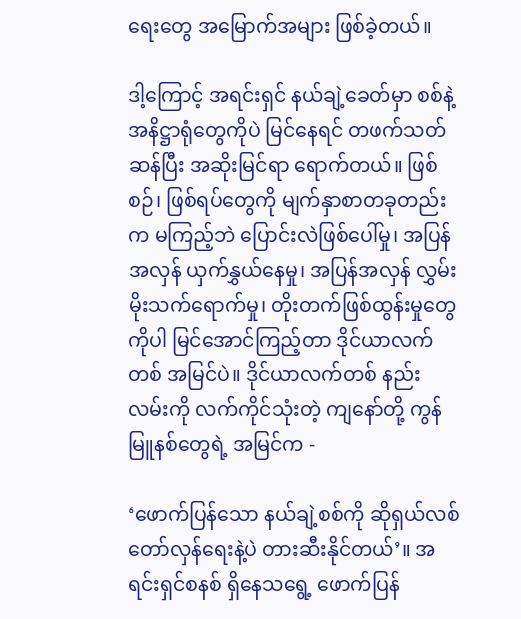ရေးတွေ အမြောက်အများ ဖြစ်ခဲ့တယ်။

ဒါ့ကြောင့် အရင်းရှင် နယ်ချဲ့ခေတ်မှာ စစ်နဲ့ အနိဋ္ဌာရုံတွေကိုပဲ မြင်နေရင် တဖက်သတ်ဆန်ပြီး အဆိုးမြင်ရာ ရောက်တယ်။ ဖြစ်စဉ်၊ ဖြစ်ရပ်တွေကို မျက်နှာစာတခုတည်းက မကြည့်ဘဲ ပြောင်းလဲဖြစ်ပေါ်မှု၊ အပြန်အလှန် ယှက်နွှယ်နေမှု၊ အပြန်အလှန် လွှမ်းမိုးသက်ရောက်မှု၊ တိုးတက်ဖြစ်ထွန်းမှုတွေကိုပါ မြင်အောင်ကြည့်တာ ဒိုင်ယာလက်တစ် အမြင်ပဲ။ ဒိုင်ယာလက်တစ် နည်းလမ်းကို လက်ကိုင်သုံးတဲ့ ကျနော်တို့ ကွန်မြူနစ်တွေရဲ့ အမြင်က -

‘ဖောက်ပြန်သော နယ်ချဲ့စစ်ကို ဆိုရှယ်လစ် တော်လှန်ရေးနဲ့ပဲ တားဆီးနိုင်တယ်’။ အရင်းရှင်စနစ် ရှိနေသရွေ့ ဖောက်ပြန်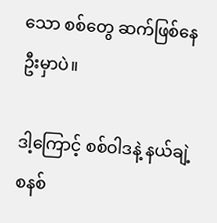သော စစ်တွေ ဆက်ဖြစ်နေဦးမှာပဲ။

ဒါ့ကြောင့် စစ်ဝါဒနဲ့ နယ်ချဲ့စနစ်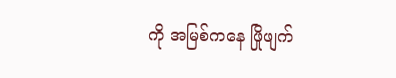ကို အမြစ်ကနေ ဖြိုဖျက်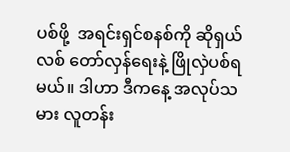ပစ်ဖို့  အရင်းရှင်စနစ်ကို ဆိုရှယ်လစ် တော်လှန်ရေးနဲ့ ဖြိုလှဲပစ်ရမယ်။ ဒါဟာ ဒီကနေ့ အလုပ်သမား လူတန်း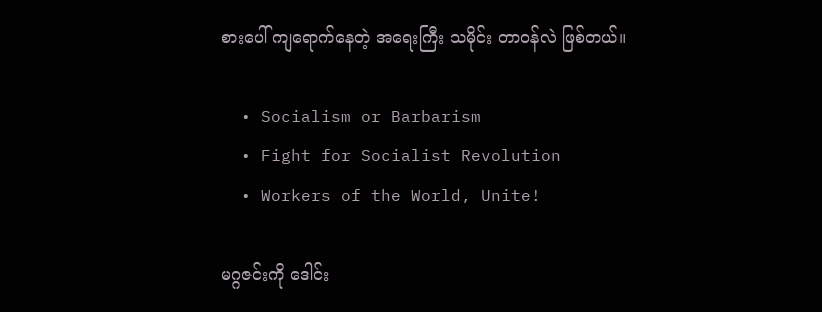စားပေါ် ကျရောက်နေတဲ့ အရေးကြီး သမိုင်း တာဝန်လဲ ဖြစ်တယ်။

  • Socialism or Barbarism
  • Fight for Socialist Revolution
  • Workers of the World, Unite!

မဂ္ဂဇင်းကို ဒေါင်း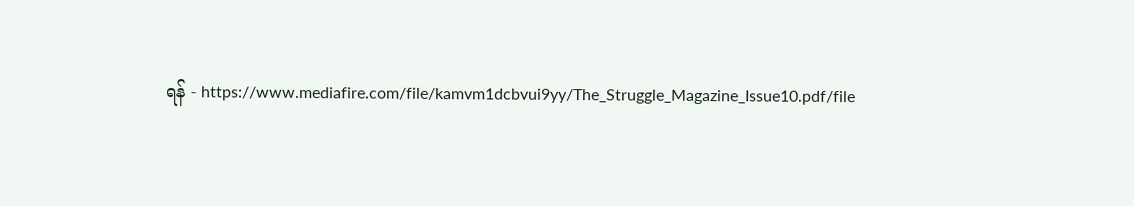ရန် - https://www.mediafire.com/file/kamvm1dcbvui9yy/The_Struggle_Magazine_Issue10.pdf/file